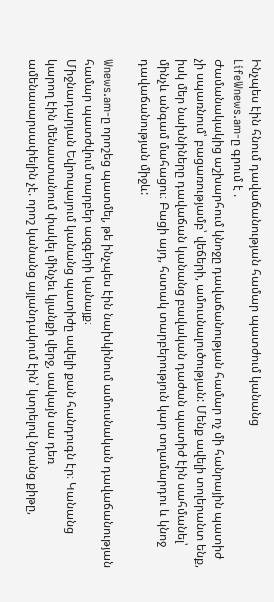Ինչպես էին հնում դավաճանության համար պատժում կանանց
LifeWnews.am-ը գրում է .
Ժամանակակից աշխարհում կնոջը դավաճանության համար ոչ մի հանրային պատիժ չի սպառնում՝ բացառությամբ՝ վեճերի, ամուսնալուծության: Մենք ավելի տոլերանտ ենք, իսկ մեր նախնիները դավաճան կանանց բավական դաժան պատիժ էին սահմանել՝ մինչև անգամ մահացու։ Բացի այդ, հստակ տարբերություն կար տղամարդու և կնոջ դավաճանության միջև:

Wnews.am-ը որոշեց պատմել, թե ինչպես էին նախկինում ամուսնական դավաճանության համար պատժվում տարբեր ազգերի կանայք։
Միջնադարյան Եվրոպայում կանանց պատիժը ավելի քան հանդուգն էր։ Կանանց կարող էին մենաստանում փակել մինչեւ կյանքի վերջ, սակայն սա դեռ ամենասարսափելին չէ. որոշ կանանց այլանդակում էին՝ կտրելով նրանց քիթը,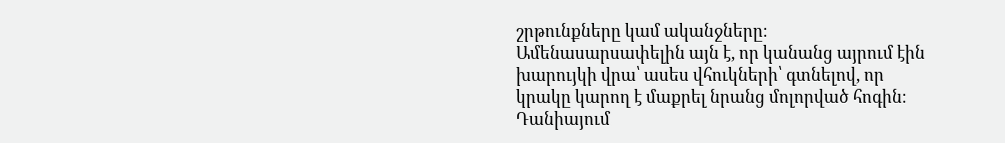շրթունքները կամ ականջները։ Ամենասարսափելին այն է, որ կանանց այրում էին խարույկի վրա՝ ասես վհուկների՝ գտնելով, որ կրակը կարող է մաքրել նրանց մոլորված հոգին։
Դանիայում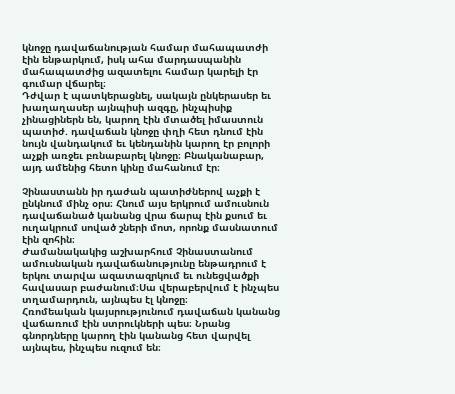կնոջը դավաճանության համար մահապատժի էին ենթարկում, իսկ ահա մարդասպանին մահապատժից ազատելու համար կարելի էր գումար վճարել։
Դժվար է պատկերացնել, սակայն ընկերասեր եւ խաղաղասեր այնպիսի ազգը, ինչպիսիք չինացիներն են, կարող էին մտածել իմաստուն պատիժ. դավաճան կնոջը փղի հետ դնում էին նույն վանդակում եւ կենդանին կարող էր բոլորի աչքի առջեւ բռնաբարել կնոջը։ Բնականաբար, այդ ամենից հետո կինը մահանում էր։

Չինաստանն իր դաժան պատիժներով աչքի է ընկնում մինչ օրս։ Հնում այս երկրում ամուսնուն դավաճանած կանանց վրա ճարպ էին քսում եւ ուղակրում սոված շների մոտ, որոնք մասնատում էին զոհին։
Ժամանակակից աշխարհում Չինաստանում ամուսնական դավաճանությունը ենթադրում է երկու տարվա ազատազրկում եւ ունեցվածքի հավասար բաժանում։Սա վերաբերվում է ինչպես տղամարդուն, այնպես էլ կնոջը։
Հռոմեական կայսրությունում դավաճան կանանց վաճառում էին ստրուկների պես։ Նրանց գնորդները կարող էին կանանց հետ վարվել այնպես, ինչպես ուզում են։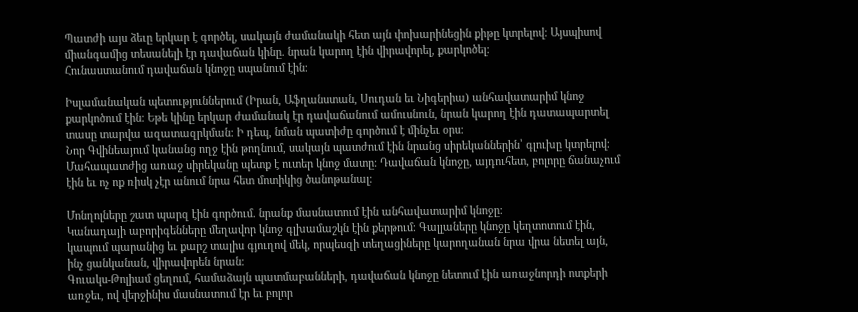Պատժի այս ձեւը երկար է գործել, սակայն ժամանակի հետ այն փոխարինեցին քիթը կտրելով։ Այսպիսով միանգամից տեսանելի էր դավաճան կինը. նրան կարող էին վիրավորել, քարկոծել։
Հունաստանում դավաճան կնոջը սպանում էին։

Իսլամանական պետություններում (Իրան, Աֆղանստան, Սուդան եւ Նիգերիա) անհավատարիմ կնոջ քարկոծում էին։ Եթե կինը երկար ժամանակ էր դավաճանում ամուսնուն, նրան կարող էին դատապարտել տասը տարվա ազատազրկման։ Ի դեպ, նման պատիժը գործում է մինչեւ օրս։
Նոր Գվինեայում կանանց ողջ էին թողնում, սակայն պատժում էին նրանց սիրեկաններին՝ գլուխը կտրելով։ Մահապատժից առաջ սիրեկանը պետք է ուտեր կնոջ մատը։ Դավաճան կնոջը, այդուհետ, բոլորը ճանաչում էին եւ ոչ ոք ռիսկ չէր անում նրա հետ մոտիկից ծանոթանալ։

Մոնղոլները շատ պարզ էին գործում. նրանք մասնատում էին անհավատարիմ կնոջը։
Կանադայի աբորիգենները մեղավոր կնոջ գլխամաշկն էին քերթում։ Գալլաները կնոջը կեղտոտում էին, կապում պարանից եւ քարշ տալիս գյուղով մեկ, որպեսզի տեղացիները կարողանան նրա վրա նետել այն, ինչ ցանկանան, վիրավորեն նրան։
Գուակս-Թոլիամ ցեղում, համաձայն պատմաբանների, դավաճան կնոջը նետում էին առաջնորդի ոտքերի առջեւ, ով վերջինիս մասնատում էր եւ բոլոր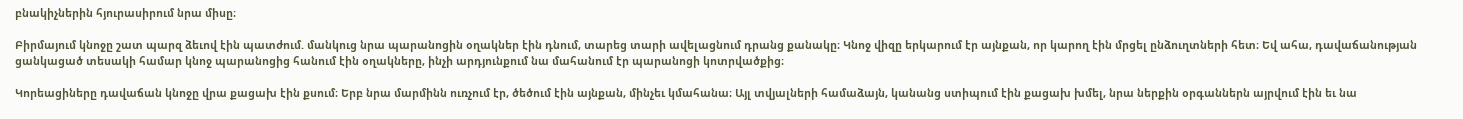բնակիչներին հյուրասիրում նրա միսը։

Բիրմայում կնոջը շատ պարզ ձեւով էին պատժում. մանկուց նրա պարանոցին օղակներ էին դնում, տարեց տարի ավելացնում դրանց քանակը։ Կնոջ վիզը երկարում էր այնքան, որ կարող էին մրցել ընձուղտների հետ։ Եվ ահա, դավաճանության ցանկացած տեսակի համար կնոջ պարանոցից հանում էին օղակները, ինչի արդյունքում նա մահանում էր պարանոցի կոտրվածքից։

Կորեացիները դավաճան կնոջը վրա քացախ էին քսում։ Երբ նրա մարմինն ուռչում էր, ծեծում էին այնքան, մինչեւ կմահանա։ Այլ տվյալների համաձայն, կանանց ստիպում էին քացախ խմել, նրա ներքին օրգաններն այրվում էին եւ նա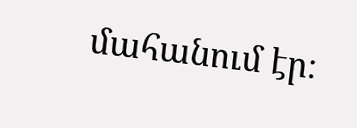մահանում էր։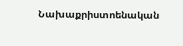Նախաքրիստոենական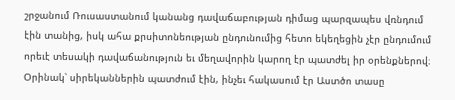շրջանում Ռուսաստանում կանանց դավաճաբության դիմաց պարզապես վռնդում էին տանից, իսկ ահա քրսիտոնեության ընդունումից հետո եկեղեցին չէր ընդումում որեւէ տեսակի դավաճանություն եւ մեղավորին կարող էր պատժել իր օրենքներով։ Օրինակ՝ սիրեկաններին պատժում էին, ինչեւ հակասում էր Աստծո տասը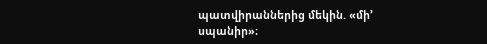պատվիրաններից մեկին. «մի’ սպանիր»։